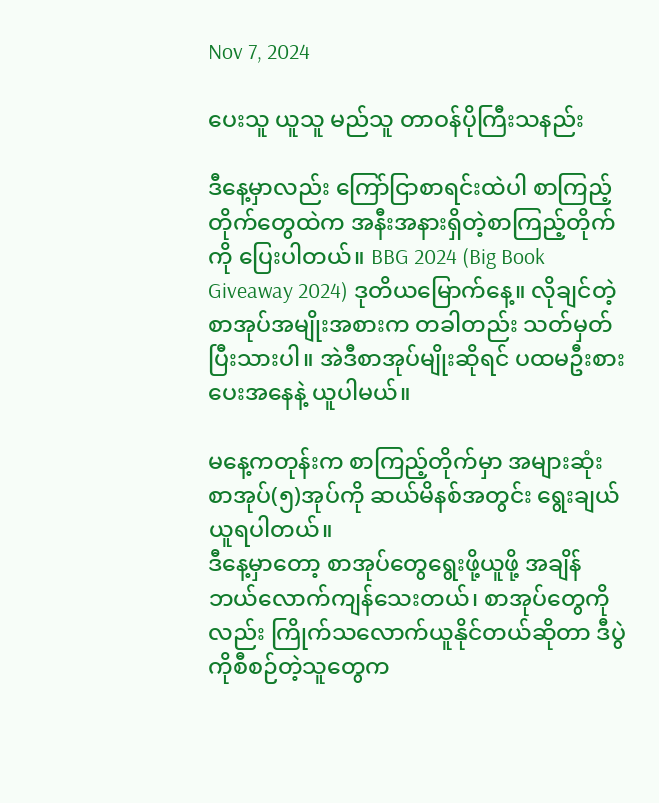Nov 7, 2024

ပေးသူ ယူသူ မည်သူ တာဝန်ပိုကြီးသနည်း

ဒီနေ့မှာလည်း ကြော်ငြာစာရင်းထဲပါ စာကြည့်တိုက်တွေထဲက အနီးအနားရှိတဲ့စာကြည့်တိုက်ကို ပြေးပါတယ်။ BBG 2024 (Big Book Giveaway 2024) ဒုတိယမြောက်နေ့။ လိုချင်တဲ့စာအုပ်အမျိုးအစားက တခါတည်း သတ်မှတ်ပြီးသားပါ။ အဲဒီစာအုပ်မျိုးဆိုရင် ပထမဦးစားပေးအနေနဲ့ ယူပါမယ်။

မနေ့ကတုန်းက စာကြည့်တိုက်မှာ အများဆုံး စာအုပ်(၅)အုပ်ကို ဆယ်မိနစ်အတွင်း ရွေးချယ်ယူရပါတယ်။
ဒီနေ့မှာတော့ စာအုပ်တွေရွေးဖို့ယူဖို့ အချိန်ဘယ်လောက်ကျန်သေးတယ်၊ စာအုပ်တွေကိုလည်း ကြိုက်သလောက်ယူနိုင်တယ်ဆိုတာ ဒီပွဲကိုစီစဉ်တဲ့သူတွေက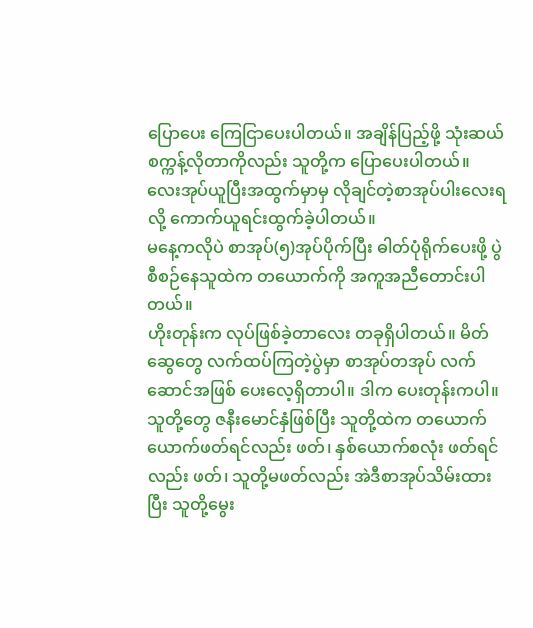ပြောပေး ကြေငြာပေးပါတယ်။ အချိန်ပြည့်ဖို့ သုံးဆယ်စက္ကန့်လိုတာကိုလည်း သူတို့က ပြောပေးပါတယ်။ လေးအုပ်ယူပြီးအထွက်မှာမှ လိုချင်တဲ့စာအုပ်ပါးလေးရလို့ ကောက်ယူရင်းထွက်ခဲ့ပါတယ်။
မနေ့ကလိုပဲ စာအုပ်(၅)အုပ်ပိုက်ပြီး ဓါတ်ပုံရိုက်ပေးဖို့ ပွဲစီစဉ်နေသူထဲက တယောက်ကို အကူအညီတောင်းပါတယ်။
ဟိုးတုန်းက လုပ်ဖြစ်ခဲ့တာလေး တခုရှိပါတယ်။ မိတ်ဆွေတွေ လက်ထပ်ကြတဲ့ပွဲမှာ စာအုပ်တအုပ် လက်ဆောင်အဖြစ် ပေးလေ့ရှိတာပါ။ ဒါက ပေးတုန်းကပါ။ သူတို့တွေ ဇနီးမောင်နှံဖြစ်ပြီး သူတို့ထဲက တယောက်ယောက်ဖတ်ရင်လည်း ဖတ်၊ နှစ်ယောက်စလုံး ဖတ်ရင်လည်း ဖတ်၊ သူတို့မဖတ်လည်း အဲဒီစာအုပ်သိမ်းထားပြီး သူတို့မွေး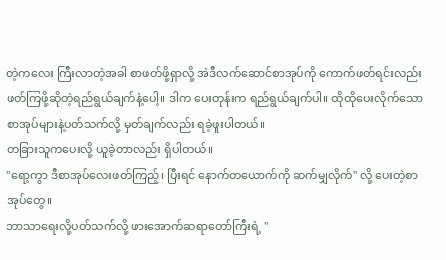တဲ့ကလေး ကြီးလာတဲ့အခါ စာဖတ်ဖို့ရှာလို့ အဲဒီလက်ဆောင်စာအုပ်ကို ကောက်ဖတ်ရင်းလည်း ဖတ်ကြဖို့ဆိုတဲ့ရည်ရွယ်ချက်နဲ့ပေါ့။ ဒါက ပေးတုန်းက ရည်ရွယ်ချက်ပါ။ ထိုထိုပေးလိုက်သော စာအုပ်များနဲ့ပတ်သက်လို့ မှတ်ချက်လည်း ရခဲ့ဖူးပါတယ်။
တခြားသူကပေးလို့ ယူခဲ့တာလည်း ရှိပါတယ်။
"ရော့ကွာ ဒီစာအုပ်လေးဖတ်ကြည့်၊ ပြီးရင် နောက်တယောက်ကို ဆက်မျှလိုက်" လို့ ပေးတဲ့စာအုပ်တွေ။
ဘာသာရေးလို့ပတ်သက်လို့ ဖားအောက်ဆရာတော်ကြီးရဲ့ "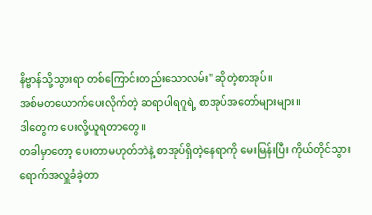နိဗ္ဗာန်သို့သွားရာ တစ်ကြောင်းတည်းသောလမ်း" ဆိုတဲ့စာအုပ်။
အစ်မတယောက်ပေးလိုက်တဲ့ ဆရာပါရဂူရဲ့ စာအုပ်အတော်များများ။
ဒါတွေက ပေးလို့ယူရတာတွေ။
တခါမှာတော့ ပေးတာမဟုတ်ဘဲနဲ့ စာအုပ်ရှိတဲ့နေရာကို မေးမြန်းပြီး ကိုယ်တိုင်သွားရောက်အလှူခံခဲ့တာ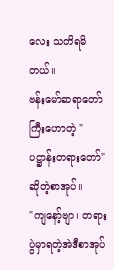လေး သတိရမိတယ်။
ဗန်းမော်ဆရာတော်ကြီးဟောတဲ့ "ပဋ္ဌာန်းတရားတော်"ဆိုတဲ့စာအုပ်။
"ကျနော့်ဗျာ၊ တရားပွဲမှာရတဲ့အဲဒီစာအုပ်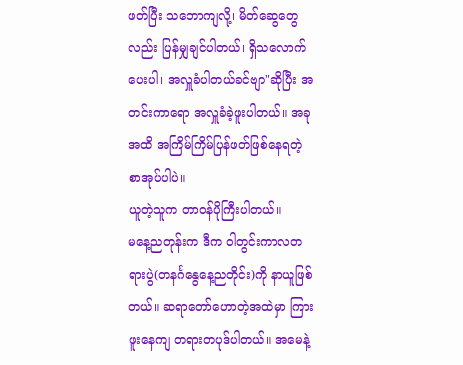ဖတ်ပြီး သဘောကျလို့၊ မိတ်ဆွေတွေလည်း ပြန်မျှချင်ပါတယ်၊ ရှိသလောက်ပေးပါ၊ အလှူခံပါတယ်ခင်ဗျာ"ဆိုပြီး အတင်းကာရော အလှူခံခဲ့ဖူးပါတယ်။ အခုအထိ အကြိမ်ကြိမ်ပြန်ဖတ်ဖြစ်နေရတဲ့ စာအုပ်ပါပဲ။
ယူတဲ့သူက တာဝန်ပိုကြီးပါတယ်။
မနေ့ညတုန်းက ဒီက ဝါတွင်းကာလတရားပွဲ(တနင်္ဂနွေနေ့ညတိုင်း)ကို နာယူဖြစ်တယ်။ ဆရာတော်ဟောတဲ့အထဲမှာ ကြားဖူးနေကျ တရားတပုဒ်ပါတယ်။ အမေနဲ့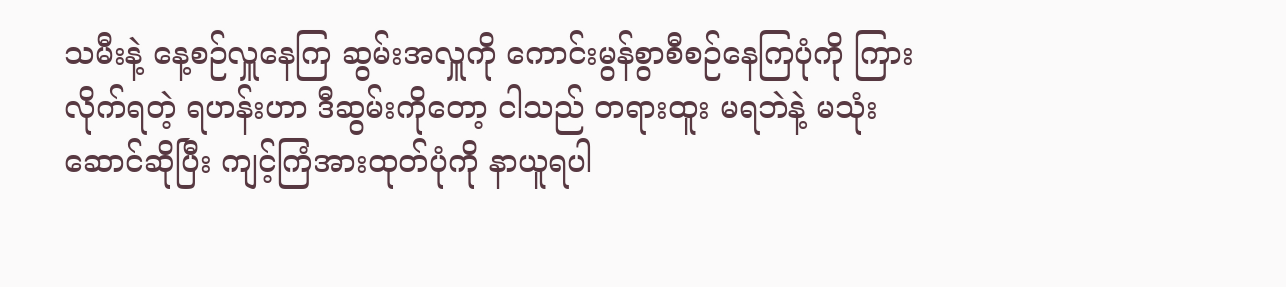သမီးနဲ့ နေ့စဉ်လှူနေကြ ဆွမ်းအလှူကို ကောင်းမွန်စွာစီစဉ်နေကြပုံကို ကြားလိုက်ရတဲ့ ရဟန်းဟာ ဒီဆွမ်းကိုတော့ ငါသည် တရားထူး မရဘဲနဲ့ မသုံးဆောင်ဆိုပြီး ကျင့်ကြံအားထုတ်ပုံကို နာယူရပါ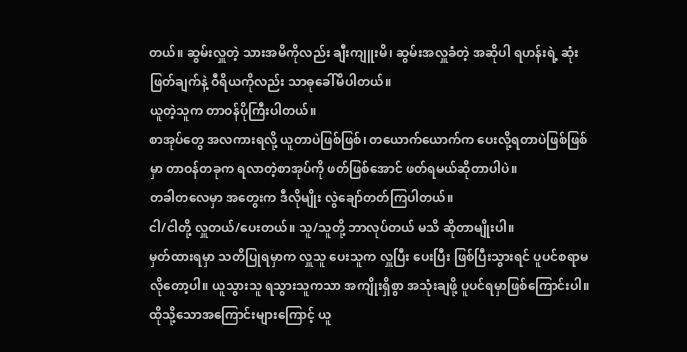တယ်။ ဆွမ်းလှူတဲ့ သားအမိကိုလည်း ချီးကျူးမိ၊ ဆွမ်းအလှူခံတဲ့ အဆိုပါ ရဟန်းရဲ့ ဆုံးဖြတ်ချက်နဲ့ ဝီရိယကိုလည်း သာဓုခေါ်မိပါတယ်။
ယူတဲ့သူက တာဝန်ပိုကြီးပါတယ်။
စာအုပ်တွေ အလကားရလို့ ယူတာပဲဖြစ်ဖြစ်၊ တယောက်ယောက်က ပေးလို့ရတာပဲဖြစ်ဖြစ်မှာ တာဝန်တခုက ရလာတဲ့စာအုပ်ကို ဖတ်ဖြစ်အောင် ဖတ်ရမယ်ဆိုတာပါပဲ။
တခါတလေမှာ အတွေးက ဒီလိုမျိုး လွဲချော်တတ်ကြပါတယ်။
ငါ/ငါတို့ လှူတယ်/ပေးတယ်။ သူ/သူတို့ ဘာလုပ်တယ် မသိ ဆိုတာမျိုးပါ။
မှတ်ထားရမှာ သတိပြုရမှာက လှူသူ ပေးသူက လှူပြီး ပေးပြီး ဖြစ်ပြီးသွားရင် ပူပင်စရာမလိုတော့ပါ။ ယူသွားသူ ရသွားသူကသာ အကျိုးရှိစွာ အသုံးချဖို့ ပူပင်ရမှာဖြစ်ကြောင်းပါ။
ထိုသို့သောအကြောင်းများကြောင့် ယူ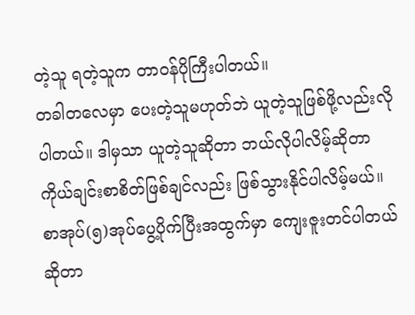တဲ့သူ ရတဲ့သူက တာဝန်ပိုကြီးပါတယ်။
တခါတလေမှာ ပေးတဲ့သူမဟုတ်ဘဲ ယူတဲ့သူဖြစ်ဖို့လည်းလိုပါတယ်။ ဒါမှသာ ယူတဲ့သူဆိုတာ ဘယ်လိုပါလိမ့်ဆိုတာ ကိုယ်ချင်းစာစိတ်ဖြစ်ချင်လည်း ဖြစ်သွားနိုင်ပါလိမ့်မယ်။
စာအုပ်(၅)အုပ်ပွေ့ပိုက်ပြီးအထွက်မှာ ကျေးဇူးတင်ပါတယ်ဆိုတာ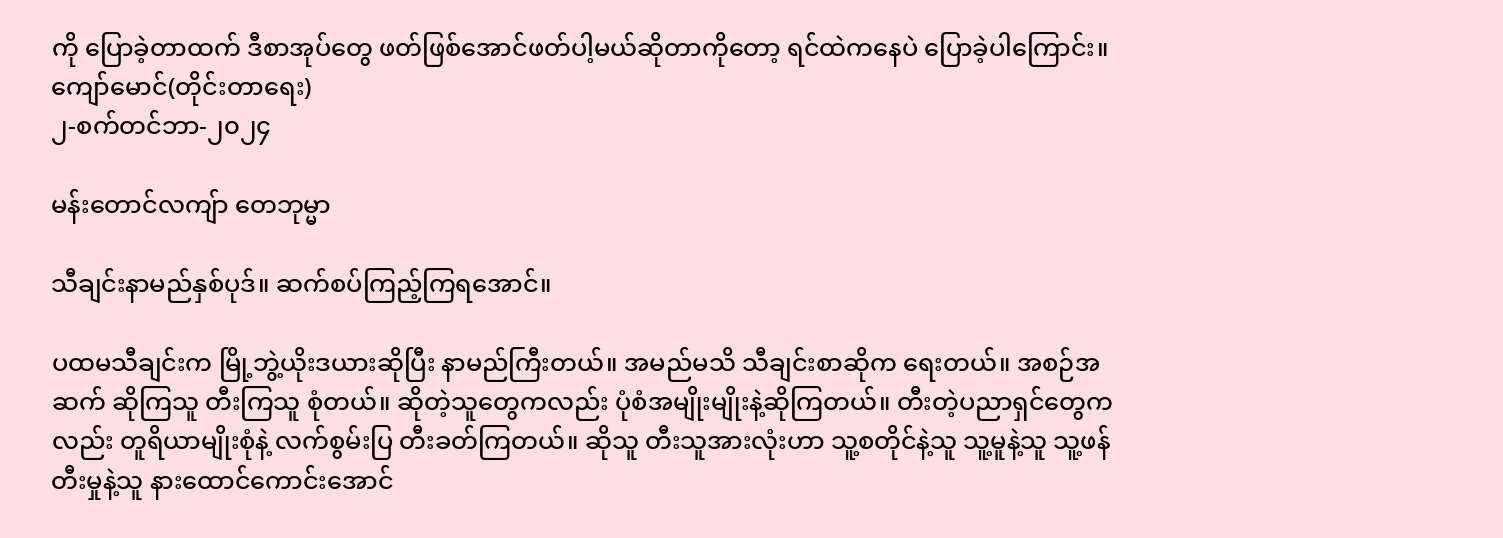ကို ပြောခဲ့တာထက် ဒီစာအုပ်တွေ ဖတ်ဖြစ်အောင်ဖတ်ပါ့မယ်ဆိုတာကိုတော့ ရင်ထဲကနေပဲ ပြောခဲ့ပါကြောင်း။
ကျော်မောင်(တိုင်းတာရေး)
၂-စက်တင်ဘာ-၂၀၂၄

မန်းတောင်လကျ်ာ တေဘုမ္မာ

သီချင်းနာမည်နှစ်ပုဒ်။ ဆက်စပ်ကြည့်ကြရအောင်။

ပထမသီချင်းက မြို့ဘွဲ့ယိုးဒယားဆိုပြီး နာမည်ကြီးတယ်။ အမည်မသိ သီချင်းစာဆိုက ရေးတယ်။ အစဉ်အဆက် ဆိုကြသူ တီးကြသူ စုံတယ်။ ဆိုတဲ့သူတွေကလည်း ပုံစံအမျိုးမျိုးနဲ့ဆိုကြတယ်။ တီးတဲ့ပညာရှင်တွေကလည်း တူရိယာမျိုးစုံနဲ့ လက်စွမ်းပြ တီးခတ်ကြတယ်။ ဆိုသူ တီးသူအားလုံးဟာ သူ့စတိုင်နဲ့သူ သူ့မူနဲ့သူ သူ့ဖန်တီးမှုနဲ့သူ နားထောင်ကောင်းအောင်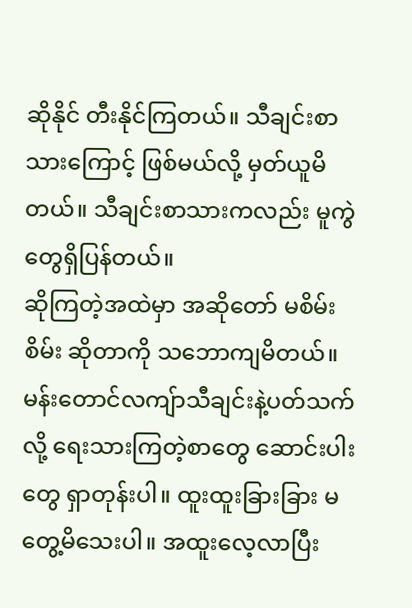ဆိုနိုင် တီးနိုင်ကြတယ်။ သီချင်းစာသားကြောင့် ဖြစ်မယ်လို့ မှတ်ယူမိတယ်။ သီချင်းစာသားကလည်း မူကွဲတွေရှိပြန်တယ်။
ဆိုကြတဲ့အထဲမှာ အဆိုတော် မစိမ်းစိမ်း ဆိုတာကို သဘောကျမိတယ်။
မန်းတောင်လကျ်ာသီချင်းနဲ့ပတ်သက်လို့ ရေးသားကြတဲ့စာတွေ ဆောင်းပါးတွေ ရှာတုန်းပါ။ ထူးထူးခြားခြား မတွေ့မိသေးပါ။ အထူးလေ့လာပြီး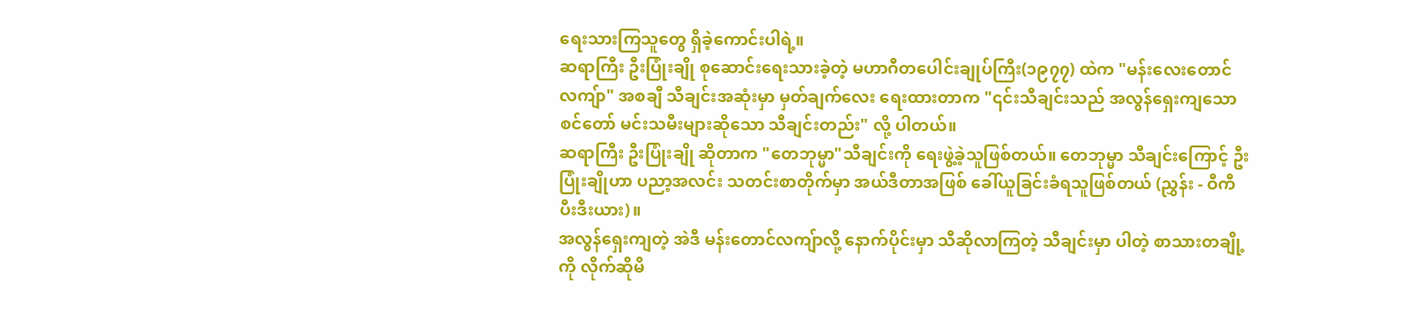ရေးသားကြသူတွေ ရှိခဲ့ကောင်းပါရဲ့။
ဆရာကြီး ဦးပြုံးချို စုဆောင်းရေးသားခဲ့တဲ့ မဟာဂီတပေါင်းချုပ်ကြီး(၁၉၇၇) ထဲက "မန်းလေးတောင်လကျ်ာ" အစချီ သီချင်းအဆုံးမှာ မှတ်ချက်လေး ရေးထားတာက "၎င်းသီချင်းသည် အလွန်ရှေးကျသော စင်တော် မင်းသမီးများဆိုသော သီချင်းတည်း" လို့ ပါတယ်။
ဆရာကြီး ဦးပြုံးချို ဆိုတာက "တေဘုမ္မာ"သီချင်းကို ရေးဖွဲ့ခဲ့သူဖြစ်တယ်။ တေဘုမ္မာ သီချင်းကြောင့် ဦးပြုံးချိုဟာ ပညာ့အလင်း သတင်းစာတိုက်မှာ အယ်ဒီတာအဖြစ် ခေါ်ယူခြင်းခံရသူဖြစ်တယ် (ညွှန်း - ဝီကီပီးဒီးယား)။
အလွန်ရှေးကျတဲ့ အဲဒီ မန်းတောင်လကျ်ာလို့ နောက်ပိုင်းမှာ သီဆိုလာကြတဲ့ သီချင်းမှာ ပါတဲ့ စာသားတချို့ကို လိုက်ဆိုမိ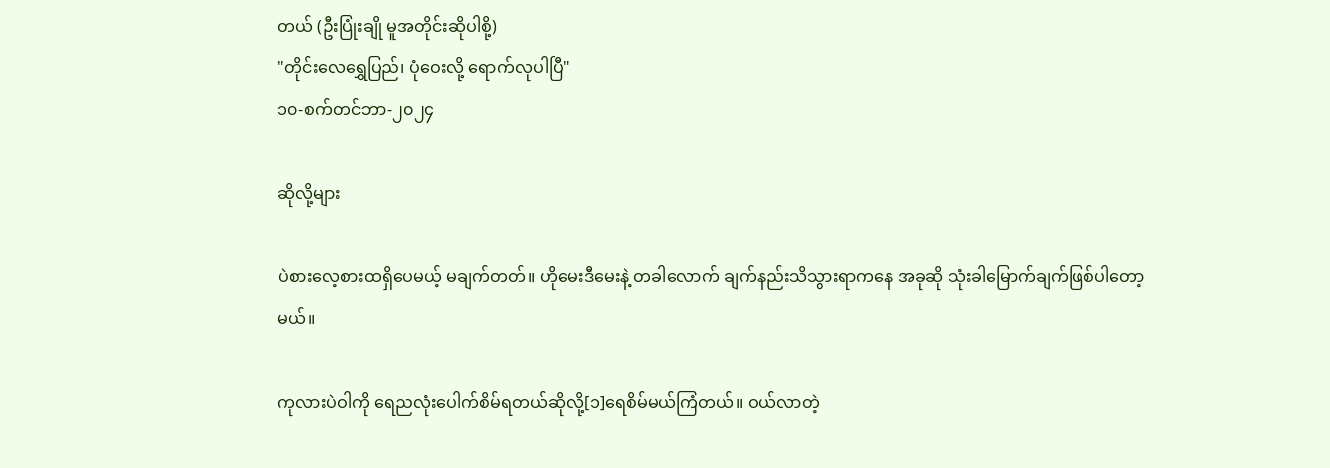တယ် (ဦးပြုံးချို မူအတိုင်းဆိုပါစို့)
"တိုင်းလေရွှေပြည်၊ ပုံဝေးလို့ ရောက်လုပါပြီ"
၁၀-စက်တင်ဘာ-၂၀၂၄

ဆိုလို့များ

ပဲစားလေ့စားထရှိပေမယ့် မချက်တတ်။ ဟိုမေးဒီမေးနဲ့ တခါလောက် ချက်နည်းသိသွားရာကနေ အခုဆို သုံးခါမြောက်ချက်ဖြစ်ပါတော့မယ်။

ကုလားပဲဝါကို ရေညလုံးပေါက်စိမ်ရတယ်ဆိုလို့[၁]ရေစိမ်မယ်ကြံတယ်။ ဝယ်လာတဲ့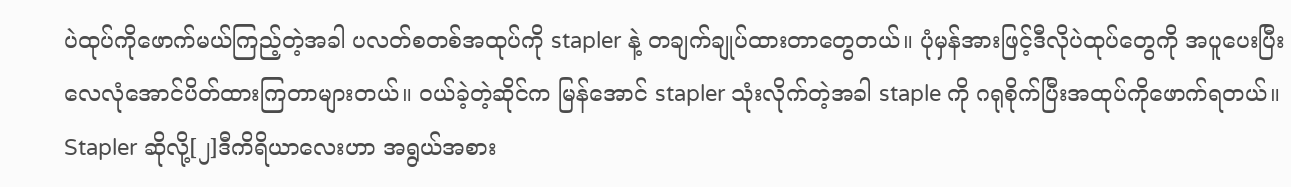ပဲထုပ်ကိုဖောက်မယ်ကြည့်တဲ့အခါ ပလတ်စတစ်အထုပ်ကို stapler နဲ့ တချက်ချုပ်ထားတာတွေတယ်။ ပုံမှန်အားဖြင့်ဒီလိုပဲထုပ်တွေကို အပူပေးပြီး လေလုံအောင်ပိတ်ထားကြတာများတယ်။ ဝယ်ခဲ့တဲ့ဆိုင်က မြန်အောင် stapler သုံးလိုက်တဲ့အခါ staple ကို ဂရုစိုက်ပြီးအထုပ်ကိုဖောက်ရတယ်။
Stapler ဆိုလို့[၂]ဒီကိရိယာလေးဟာ အရွယ်အစား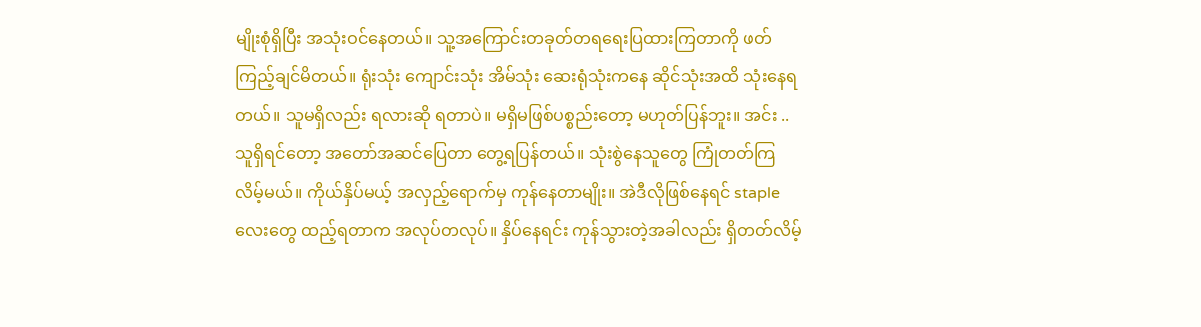မျိုးစုံရှိပြီး အသုံးဝင်နေတယ်။ သူ့အကြောင်းတခုတ်တရရေးပြထားကြတာကို ဖတ်ကြည့်ချင်မိတယ်။ ရုံးသုံး ကျောင်းသုံး အိမ်သုံး ဆေးရုံသုံးကနေ ဆိုင်သုံးအထိ သုံးနေရတယ်။ သူမရှိလည်း ရလားဆို ရတာပဲ။ မရှိမဖြစ်ပစ္စည်းတော့ မဟုတ်ပြန်ဘူး။ အင်း .. သူရှိရင်တော့ အတော်အဆင်ပြေတာ တွေ့ရပြန်တယ်။ သုံးစွဲနေသူတွေ ကြုံတတ်ကြလိမ့်မယ်။ ကိုယ်နှိပ်မယ့် အလှည့်ရောက်မှ ကုန်နေတာမျိုး။ အဲဒီလိုဖြစ်နေရင် staple လေးတွေ ထည့်ရတာက အလုပ်တလုပ်။ နှိပ်နေရင်း ကုန်သွားတဲ့အခါလည်း ရှိတတ်လိမ့်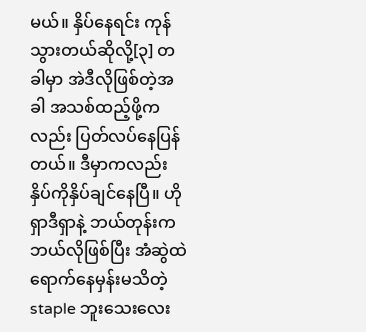မယ်။ နှိပ်နေရင်း ကုန်သွားတယ်ဆိုလို့[၃] တခါမှာ အဲဒီလိုဖြစ်တဲ့အခါ အသစ်ထည့်ဖို့ကလည်း ပြတ်လပ်နေပြန်တယ်။ ဒီမှာကလည်း နှိပ်ကိုနှိပ်ချင်နေပြီ။ ဟိုရှာဒီရှာနဲ့ ဘယ်တုန်းက ဘယ်လိုဖြစ်ပြီး အံဆွဲထဲရောက်နေမှန်းမသိတဲ့ staple ဘူးသေးလေး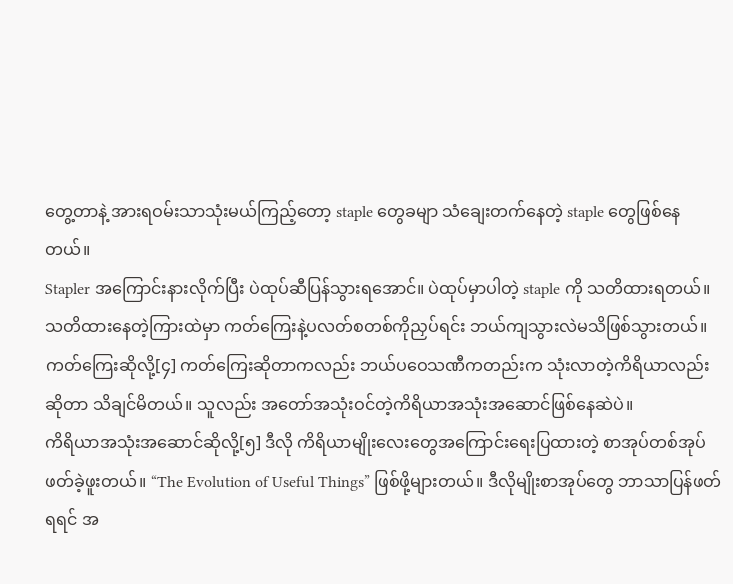တွေ့တာနဲ့ အားရဝမ်းသာသုံးမယ်ကြည့်တော့ staple တွေခမျာ သံချေးတက်နေတဲ့ staple တွေဖြစ်နေတယ်။
Stapler အကြောင်းနားလိုက်ပြီး ပဲထုပ်ဆီပြန်သွားရအောင်။ ပဲထုပ်မှာပါတဲ့ staple ကို သတိထားရတယ်။ သတိထားနေတဲ့ကြားထဲမှာ ကတ်ကြေးနဲ့ပလတ်စတစ်ကိုညှပ်ရင်း ဘယ်ကျသွားလဲမသိဖြစ်သွားတယ်။ ကတ်ကြေးဆိုလို့[၄] ကတ်ကြေးဆိုတာကလည်း ဘယ်ပဝေသဏီကတည်းက သုံးလာတဲ့ကိရိယာလည်း ဆိုတာ သိချင်မိတယ်။ သူလည်း အတော်အသုံးဝင်တဲ့ကိရိယာအသုံးအဆောင်ဖြစ်နေဆဲပဲ။
ကိရိယာအသုံးအဆောင်ဆိုလို့[၅] ဒီလို ကိရိယာမျိုးလေးတွေအကြောင်းရေးပြထားတဲ့ စာအုပ်တစ်အုပ်ဖတ်ခဲ့ဖူးတယ်။ “The Evolution of Useful Things” ဖြစ်ဖို့များတယ်။ ဒီလိုမျိုးစာအုပ်တွေ ဘာသာပြန်ဖတ်ရရင် အ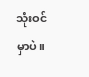သုံးဝင်မှာပဲ။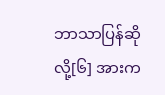ဘာသာပြန်ဆိုလို့[၆] အားက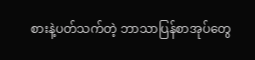စားနဲ့ပတ်သက်တဲ့ ဘာသာပြန်စာအုပ်တွေ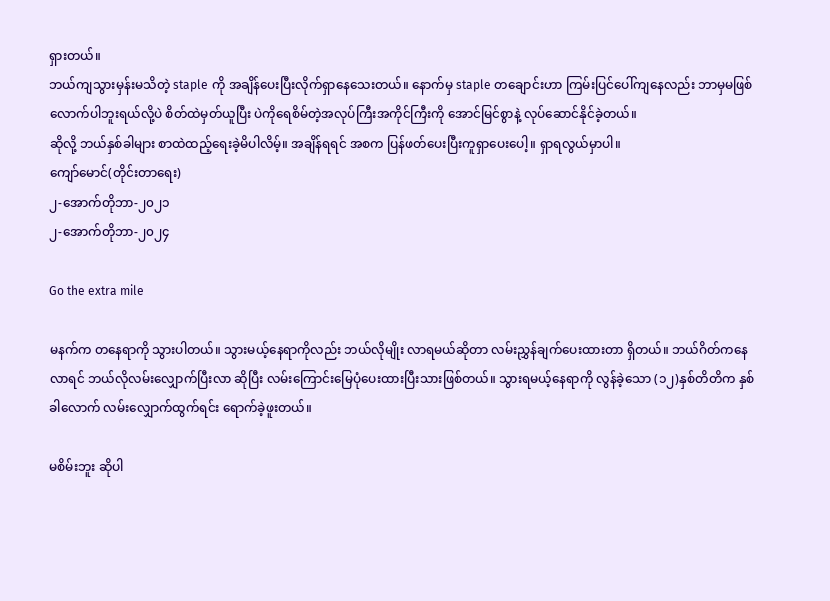ရှားတယ်။
ဘယ်ကျသွားမှန်းမသိတဲ့ staple ကို အချိန်ပေးပြီးလိုက်ရှာနေသေးတယ်။ နောက်မှ staple တချောင်းဟာ ကြမ်းပြင်ပေါ်ကျနေလည်း ဘာမှမဖြစ်လောက်ပါဘူးရယ်လို့ပဲ စိတ်ထဲမှတ်ယူပြီး ပဲကိုရေစိမ်တဲ့အလုပ်ကြီးအကိုင်ကြီးကို အောင်မြင်စွာနဲ့ လုပ်ဆောင်နိုင်ခဲ့တယ်။
ဆိုလို့ ဘယ်နှစ်ခါများ စာထဲထည့်ရေးခဲ့မိပါလိမ့်။ အချိန်ရရင် အစက ပြန်ဖတ်ပေးပြီးကူရှာပေးပေါ့။ ရှာရလွယ်မှာပါ။
ကျော်မောင်(တိုင်းတာရေး)
၂-အောက်တိုဘာ-၂၀၂၁
၂-အောက်တိုဘာ-၂၀၂၄

Go the extra mile

မနက်က တနေရာကို သွားပါတယ်။ သွားမယ့်နေရာကိုလည်း ဘယ်လိုမျိုး လာရမယ်ဆိုတာ လမ်းညွှန်ချက်ပေးထားတာ ရှိတယ်။ ဘယ်ဂိတ်ကနေလာရင် ဘယ်လိုလမ်းလျှောက်ပြီးလာ ဆိုပြီး လမ်းကြောင်းမြေပုံပေးထားပြီးသားဖြစ်တယ်။ သွားရမယ့်နေရာကို လွန်ခဲ့သော (၁၂)နှစ်တိတိက နှစ်ခါလောက် လမ်းလျှောက်ထွက်ရင်း ရောက်ခဲ့ဖူးတယ်။

မစိမ်းဘူး ဆိုပါ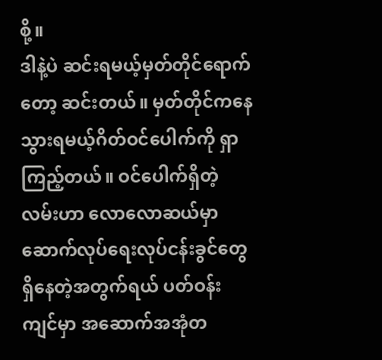စို့။
ဒါနဲ့ပဲ ဆင်းရမယ့်မှတ်တိုင်ရောက်တော့ ဆင်းတယ်။ မှတ်တိုင်ကနေ သွားရမယ့်ဂိတ်ဝင်ပေါက်ကို ရှာကြည့်တယ်။ ဝင်ပေါက်ရှိတဲ့လမ်းဟာ လောလောဆယ်မှာ ဆောက်လုပ်ရေးလုပ်ငန်းခွင်တွေရှိနေတဲ့အတွက်ရယ် ပတ်ဝန်းကျင်မှာ အဆောက်အအုံတ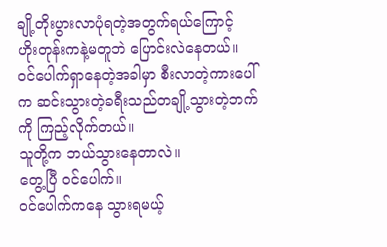ချို့တိုးပွားလာပုံရတဲ့အတွက်ရယ်ကြောင့်
ဟိုးတုန်းကနဲ့မတူဘဲ ပြောင်းလဲနေတယ်။ ဝင်ပေါက်ရှာနေတဲ့အခါမှာ စီးလာတဲ့ကားပေါ်က ဆင်းသွားတဲ့ခရီးသည်တချို့သွားတဲ့ဘက်ကို ကြည့်လိုက်တယ်။
သူတို့က ဘယ်သွားနေတာလဲ။
တွေ့ပြီ ဝင်ပေါက်။
ဝင်ပေါက်ကနေ သွားရမယ့်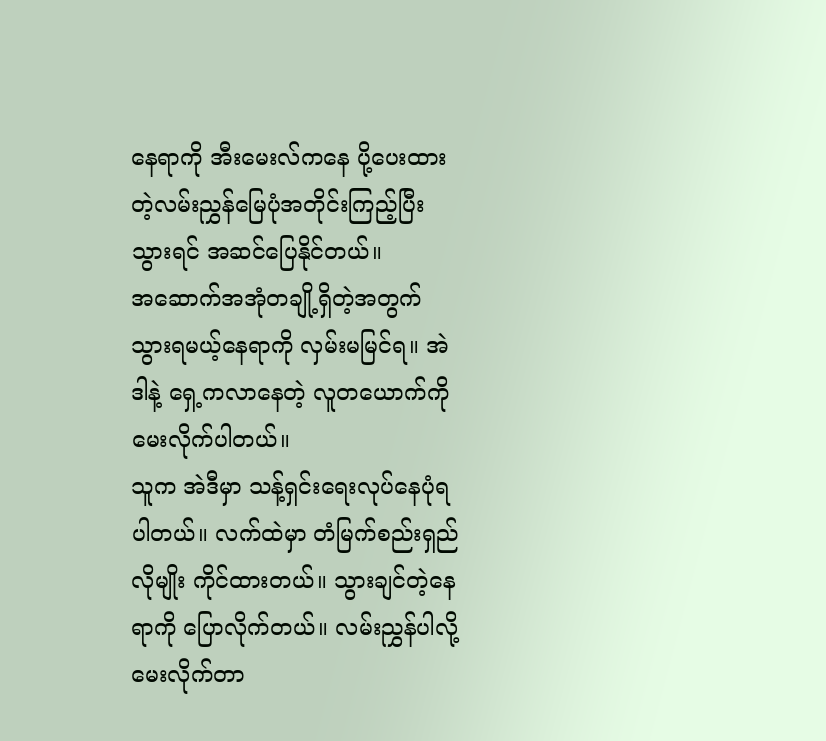နေရာကို အီးမေးလ်ကနေ ပို့ပေးထားတဲ့လမ်းညွှန်မြေပုံအတိုင်းကြည့်ပြီး သွားရင် အဆင်ပြေနိုင်တယ်။
အဆောက်အအုံတချို့ရှိတဲ့အတွက် သွားရမယ့်နေရာကို လှမ်းမမြင်ရ။ အဲဒါနဲ့ ရှေ့ကလာနေတဲ့ လူတယောက်ကို မေးလိုက်ပါတယ်။
သူက အဲဒီမှာ သန့်ရှင်းရေးလုပ်နေပုံရပါတယ်။ လက်ထဲမှာ တံမြက်စည်းရှည်လိုမျိုး ကိုင်ထားတယ်။ သွားချင်တဲ့နေရာကို ပြောလိုက်တယ်။ လမ်းညွှန်ပါလို့ မေးလိုက်တာ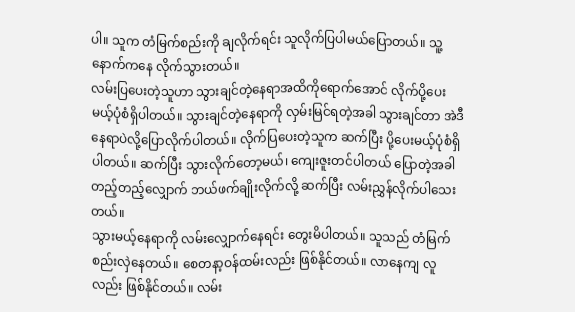ပါ။ သူက တံမြက်စည်းကို ချလိုက်ရင်း သူလိုက်ပြပါမယ်ပြောတယ်။ သူ့နောက်ကနေ လိုက်သွားတယ်။
လမ်းပြပေးတဲ့သူဟာ သွားချင်တဲ့နေရာအထိကိုရောက်အောင် လိုက်ပို့ပေးမယ့်ပုံစံရှိပါတယ်။ သွားချင်တဲ့နေရာကို လှမ်းမြင်ရတဲ့အခါ သွားချင်တာ အဲဒီနေရာပဲလို့ပြောလိုက်ပါတယ်။ လိုက်ပြပေးတဲ့သူက ဆက်ပြီး ပို့ပေးမယ့်ပုံစံရှိပါတယ်။ ဆက်ပြီး သွားလိုက်တော့မယ်၊ ကျေးဇူးတင်ပါတယ် ပြောတဲ့အခါ တည့်တည့်လျှောက် ဘယ်ဖက်ချိုးလိုက်လို့ ဆက်ပြီး လမ်းညွှန်လိုက်ပါသေးတယ်။
သွားမယ့်နေရာကို လမ်းလျှောက်နေရင်း တွေးမိပါတယ်။ သူသည် တံမြက်စည်းလှဲနေတယ်။ စေတနာ့ဝန်ထမ်းလည်း ဖြစ်နိုင်တယ်။ လာနေကျ လူလည်း ဖြစ်နိုင်တယ်။ လမ်း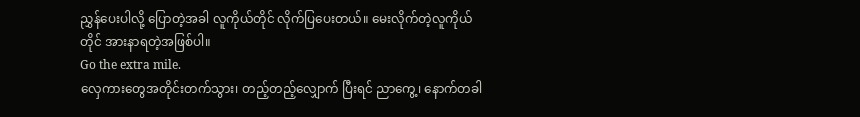ညွှန်ပေးပါလို့ ပြောတဲ့အခါ လူကိုယ်တိုင် လိုက်ပြပေးတယ်။ မေးလိုက်တဲ့လူကိုယ်တိုင် အားနာရတဲ့အဖြစ်ပါ။
Go the extra mile.
လှေကားတွေအတိုင်းတက်သွား၊ တည့်တည့်လျှောက် ပြီးရင် ညာကွေ့၊ နောက်တခါ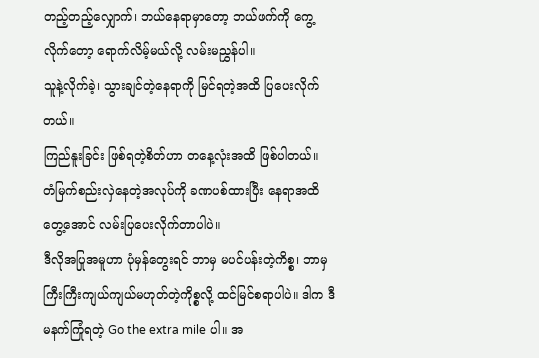တည့်တည့်လျှောက်၊ ဘယ်နေရာမှာတော့ ဘယ်ဖက်ကို ကွေ့လိုက်တော့ ရောက်လိမ့်မယ်လို့ လမ်းမညွှန်ပါ။
သူနဲ့လိုက်ခဲ့၊ သွားချင်တဲ့နေရာကို မြင်ရတဲ့အထိ ပြပေးလိုက်တယ်။
ကြည်နူးခြင်း ဖြစ်ရတဲ့စိတ်ဟာ တနေ့လုံးအထိ ဖြစ်ပါတယ်။
တံမြက်စည်းလှဲနေတဲ့အလုပ်ကို ခဏပစ်ထားပြီး နေရာအထိတွေ့အောင် လမ်းပြပေးလိုက်တာပါပဲ။
ဒီလိုအပြုအမူဟာ ပုံမှန်တွေးရင် ဘာမှ မပင်ပန်းတဲ့ကိစ္စ၊ ဘာမှ ကြီးကြီးကျယ်ကျယ်မဟုတ်တဲ့ကိုစ္စလို့ ထင်မြင်စရာပါပဲ။ ဒါက ဒီမနက်ကြုံရတဲ့ Go the extra mile ပါ။ အ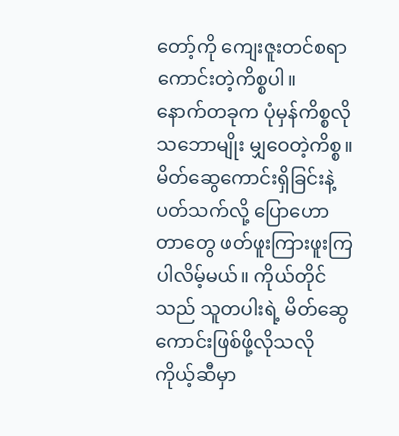တော့်ကို ကျေးဇူးတင်စရာ ကောင်းတဲ့ကိစ္စပါ။
နောက်တခုက ပုံမှန်ကိစ္စလိုသဘောမျိုး မျှဝေတဲ့ကိစ္စ။
မိတ်ဆွေကောင်းရှိခြင်းနဲ့ပတ်သက်လို့ ပြောဟောတာတွေ ဖတ်ဖူးကြားဖူးကြပါလိမ့်မယ်။ ကိုယ်တိုင်သည် သူတပါးရဲ့ မိတ်ဆွေကောင်းဖြစ်ဖို့လိုသလို ကိုယ့်ဆီမှာ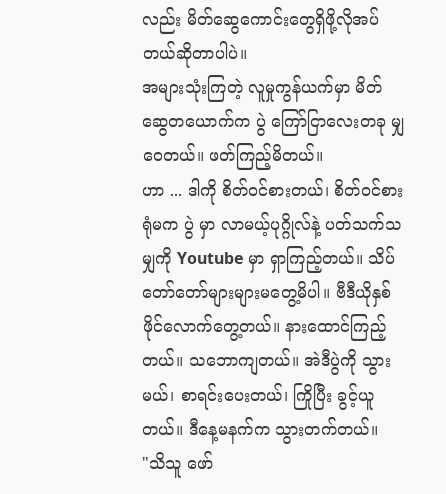လည်း မိတ်ဆွေကောင်းတွေရှိဖို့လိုအပ်တယ်ဆိုတာပါပဲ။
အများသုံးကြတဲ့ လူမှုကွန်ယက်မှာ မိတ်ဆွေတယောက်က ပွဲ ကြော်ငြာလေးတခု မျှဝေတယ်။ ဖတ်ကြည့်မိတယ်။
ဟာ ... ဒါကို စိတ်ဝင်စားတယ်၊ စိတ်ဝင်စားရုံမက ပွဲ မှာ လာမယ့်ပုဂ္ဂိုလ်နဲ့ ပတ်သက်သမျှကို Youtube မှာ ရှာကြည့်တယ်။ သိပ်တော်တော်များများမတွေ့မိပါ။ ဗီဒီယိုနှစ်ဖိုင်လောက်တွေ့တယ်။ နားထောင်ကြည့်တယ်။ သဘောကျတယ်။ အဲဒီပွဲကို သွားမယ်၊ စာရင်းပေးတယ်၊ ကြိုပြီး ခွင့်ယူတယ်။ ဒီနေ့မနက်က သွားတက်တယ်။
"သိသူ ဖော်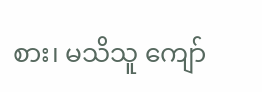စား၊ မသိသူ ကျော်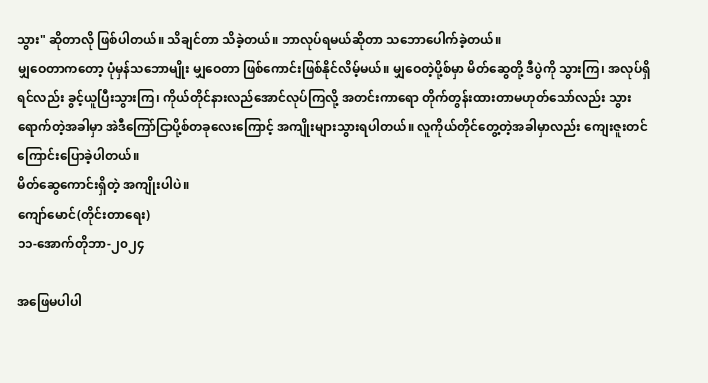သွား" ဆိုတာလို ဖြစ်ပါတယ်။ သိချင်တာ သိခဲ့တယ်။ ဘာလုပ်ရမယ်ဆိုတာ သဘောပေါက်ခဲ့တယ်။
မျှဝေတာကတော့ ပုံမှန်သဘောမျိုး မျှဝေတာ ဖြစ်ကောင်းဖြစ်နိုင်လိမ့်မယ်။ မျှဝေတဲ့ပို့စ်မှာ မိတ်ဆွေတို့ ဒီပွဲကို သွားကြ၊ အလုပ်ရှိရင်လည်း ခွင့်ယူပြီးသွားကြ၊ ကိုယ်တိုင်နားလည်အောင်လုပ်ကြလို့ အတင်းကာရော တိုက်တွန်းထားတာမဟုတ်သော်လည်း သွားရောက်တဲ့အခါမှာ အဲဒီကြော်ငြာပို့စ်တခုလေးကြောင့် အကျိုးများသွားရပါတယ်။ လူကိုယ်တိုင်တွေ့တဲ့အခါမှာလည်း ကျေးဇူးတင်ကြောင်းပြောခဲ့ပါတယ်။
မိတ်ဆွေကောင်းရှိတဲ့ အကျိုးပါပဲ။
ကျော်မောင်(တိုင်းတာရေး)
၁၁-အောက်တိုဘာ-၂၀၂၄

အဖြေမပါပါ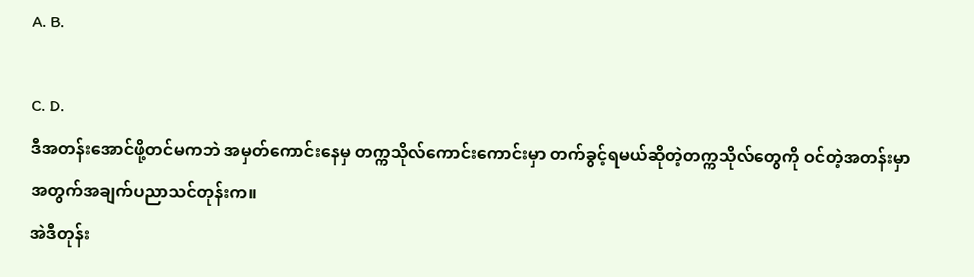A. B.

C. D.
ဒီအတန်းအောင်ဖို့တင်မကဘဲ အမှတ်ကောင်းနေမှ တက္ကသိုလ်ကောင်းကောင်းမှာ တက်ခွင့်ရမယ်ဆိုတဲ့တက္ကသိုလ်တွေကို ဝင်တဲ့အတန်းမှာ အတွက်အချက်ပညာသင်တုန်းက။
အဲဒီတုန်း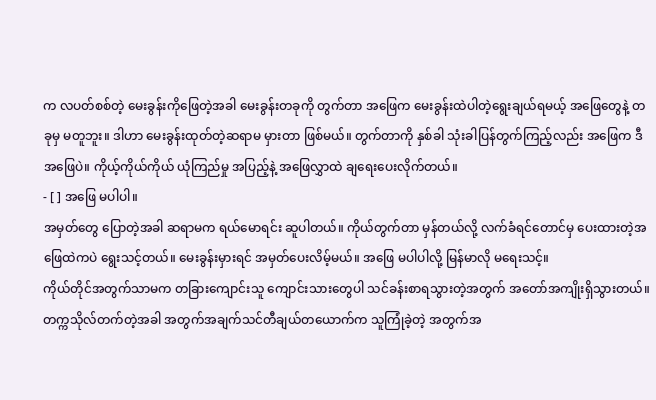က လပတ်စစ်တဲ့ မေးခွန်းကိုဖြေတဲ့အခါ မေးခွန်းတခုကို တွက်တာ အဖြေက မေးခွန်းထဲပါတဲ့ရွေးချယ်ရမယ့် အဖြေတွေနဲ့ တခုမှ မတူဘူး။ ဒါဟာ မေးခွန်းထုတ်တဲ့ဆရာမ မှားတာ ဖြစ်မယ်။ တွက်တာကို နှစ်ခါ သုံးခါပြန်တွက်ကြည့်လည်း အဖြေက ဒီအဖြေပဲ။ ကိုယ့်ကိုယ်ကိုယ် ယုံကြည်မှု အပြည့်နဲ့ အဖြေလွှာထဲ ချရေးပေးလိုက်တယ်။
- [ ] အဖြေ မပါပါ။
အမှတ်တွေ ပြောတဲ့အခါ ဆရာမက ရယ်မောရင်း ဆူပါတယ်။ ကိုယ်တွက်တာ မှန်တယ်လို့ လက်ခံရင်တောင်မှ ပေးထားတဲ့အဖြေထဲကပဲ ရွေးသင့်တယ်။ မေးခွန်းမှားရင် အမှတ်ပေးလိမ့်မယ်။ အဖြေ မပါပါလို့ မြန်မာလို မရေးသင့်။
ကိုယ်တိုင်အတွက်သာမက တခြားကျောင်းသူ ကျောင်းသားတွေပါ သင်ခန်းစာရသွားတဲ့အတွက် အတော်အကျိုးရှိသွားတယ်။
တက္ကသိုလ်တက်တဲ့အခါ အတွက်အချက်သင်တီချယ်တယောက်က သူကြုံခဲ့တဲ့ အတွက်အ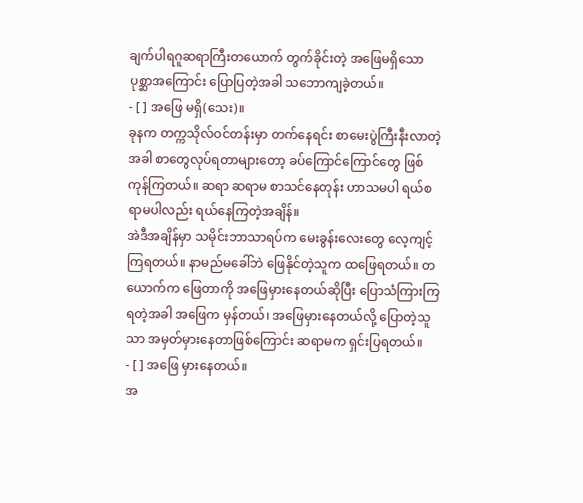ချက်ပါရဂူဆရာကြီးတယောက် တွက်ခိုင်းတဲ့ အဖြေမရှိသော ပုစ္ဆာအကြောင်း ပြောပြတဲ့အခါ သဘောကျခဲ့တယ်။
- [ ] အဖြေ မရှိ(သေး)။
ခုနက တက္ကသိုလ်ဝင်တန်းမှာ တက်နေရင်း စာမေးပွဲကြီးနီးလာတဲ့အခါ စာတွေလုပ်ရတာများတော့ ခပ်ကြောင်ကြောင်တွေ ဖြစ်ကုန်ကြတယ်။ ဆရာ ဆရာမ စာသင်နေတုန်း ဟာသမပါ ရယ်စရာမပါလည်း ရယ်နေကြတဲ့အချိန်။
အဲဒီအချိန်မှာ သမိုင်းဘာသာရပ်က မေးခွန်းလေးတွေ လေ့ကျင့်ကြရတယ်။ နာမည်မခေါ်ဘဲ ဖြေနိုင်တဲ့သူက ထဖြေရတယ်။ တယောက်က ဖြေတာကို အဖြေမှားနေတယ်ဆိုပြီး ပြောသံကြားကြရတဲ့အခါ အဖြေက မှန်တယ်၊ အဖြေမှားနေတယ်လို့ ပြောတဲ့သူသာ အမှတ်မှားနေတာဖြစ်ကြောင်း ဆရာမက ရှင်းပြရတယ်။
- [ ] အဖြေ မှားနေတယ်။
အ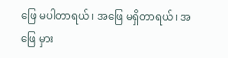ဖြေ မပါတာရယ်၊ အဖြေ မရှိတာရယ်၊ အဖြေ မှား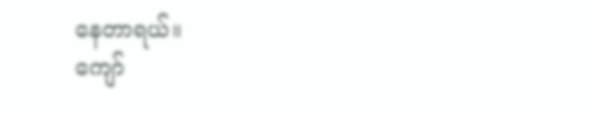နေတာရယ်။
ကျော်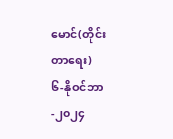မောင်(တိုင်းတာရေး)
၆-နိုဝင်ဘာ-၂၀၂၄